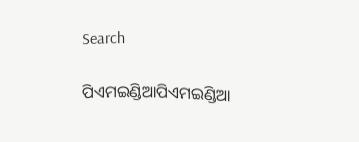Search

ପିଏମଇଣ୍ଡିଆପିଏମଇଣ୍ଡିଆ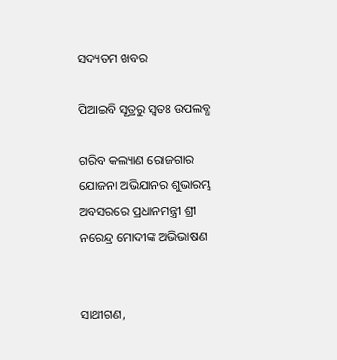ସଦ୍ୟତମ ଖବର

ପିଆଇବି ସୂତ୍ରରୁ ସ୍ବତଃ ଉପଲବ୍ଧ

ଗରିବ କଲ୍ୟାଣ ରୋଜଗାର ଯୋଜନା ଅଭିଯାନର ଶୁଭାରମ୍ଭ ଅବସରରେ ପ୍ରଧାନମନ୍ତ୍ରୀ ଶ୍ରୀ ନରେନ୍ଦ୍ର ମୋଦୀଙ୍କ ଅଭିଭାଷଣ


ସାଥୀଗଣ,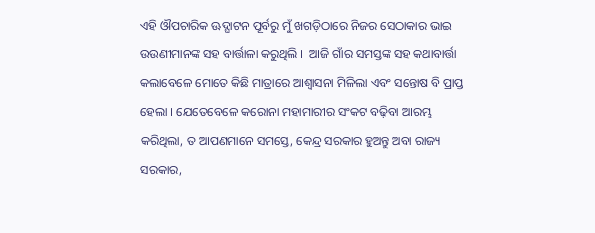ଏହି ଔପଚାରିକ ଊଦ୍ଘାଟନ ପୂର୍ବରୁ ମୁଁ ଖଗଡ଼ିଠାରେ ନିଜର ସେଠାକାର ଭାଇ ଉଉଣୀମାନଙ୍କ ସହ ବାର୍ତ୍ତାଳା କରୁଥିଲି ।  ଆଜି ଗାଁର ସମସ୍ତଙ୍କ ସହ କଥାବାର୍ତ୍ତା କଲାବେଳେ ମୋତେ କିଛି ମାତ୍ରାରେ ଆଶ୍ୱାସନା ମିଳିଲା ଏବଂ ସନ୍ତୋଷ ବି ପ୍ରାପ୍ତ ହେଲା । ଯେତେବେଳେ କରୋନା ମହାମାରୀର ସଂକଟ ବଢ଼ିବା ଆରମ୍ଭ କରିଥିଲା, ତ ଆପଣମାନେ ସମସ୍ତେ, କେନ୍ଦ୍ର ସରକାର ହୁଅନ୍ତୁ ଅବା ରାଜ୍ୟ ସରକାର,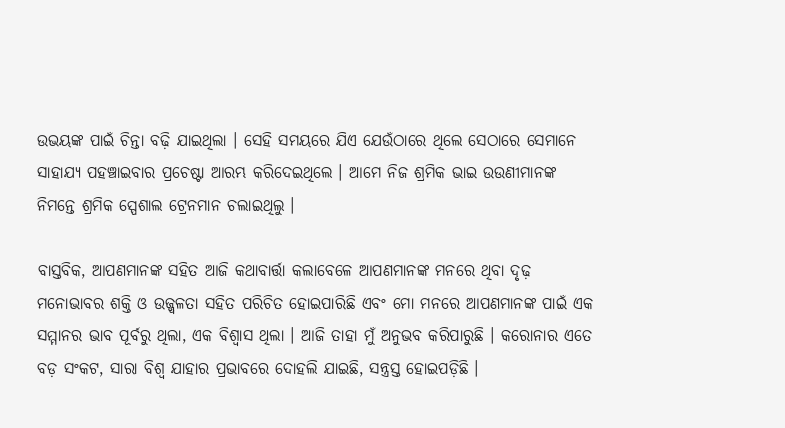ଉଭୟଙ୍କ ପାଇଁ ଚିନ୍ତା ବଢ଼ି ଯାଇଥିଲା । ସେହି ସମୟରେ ଯିଏ ଯେଉଁଠାରେ ଥିଲେ ସେଠାରେ ସେମାନେ ସାହାଯ୍ୟ ପହଞ୍ଚାଇବାର ପ୍ରଚେଷ୍ଟା ଆରମ୍ଭ କରିଦେଇଥିଲେ । ଆମେ ନିଜ ଶ୍ରମିକ ଭାଇ ଉଉଣୀମାନଙ୍କ ନିମନ୍ତେ ଶ୍ରମିକ ସ୍ପେଶାଲ ଟ୍ରେନମାନ ଚଲାଇଥିଲୁ ।

ବାସ୍ତବିକ, ଆପଣମାନଙ୍କ ସହିତ ଆଜି କଥାବାର୍ତ୍ତା କଲାବେଳେ ଆପଣମାନଙ୍କ ମନରେ ଥିବା ଦୃଢ଼ ମନୋଭାବର ଶକ୍ତି ଓ ଉଜ୍ଜ୍ୱଳତା ସହିତ ପରିଚିତ ହୋଇପାରିଛି ଏବଂ ମୋ ମନରେ ଆପଣମାନଙ୍କ ପାଇଁ ଏକ ସମ୍ମାନର ଭାବ ପୂର୍ବରୁ ଥିଲା, ଏକ ବିଶ୍ୱାସ ଥିଲା । ଆଜି ତାହା ମୁଁ ଅନୁଭବ କରିପାରୁଛି । କରୋନାର ଏତେ ବଡ଼ ସଂକଟ, ସାରା ବିଶ୍ୱ ଯାହାର ପ୍ରଭାବରେ ଦୋହଲି ଯାଇଛି, ସନ୍ତ୍ରସ୍ତ ହୋଇପଡ଼ିଛି ।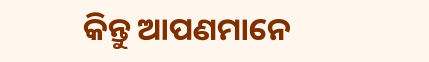କିନ୍ତୁ ଆପଣମାନେ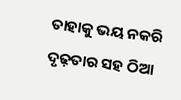ତାହାକୁ ଭୟ ନକରି ଦୃଢ଼ତାର ସହ ଠିଆ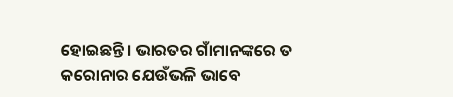ହୋଇଛନ୍ତି । ଭାରତର ଗାଁମାନଙ୍କରେ ତ କରୋନାର ଯେଉଁଭଳି ଭାବେ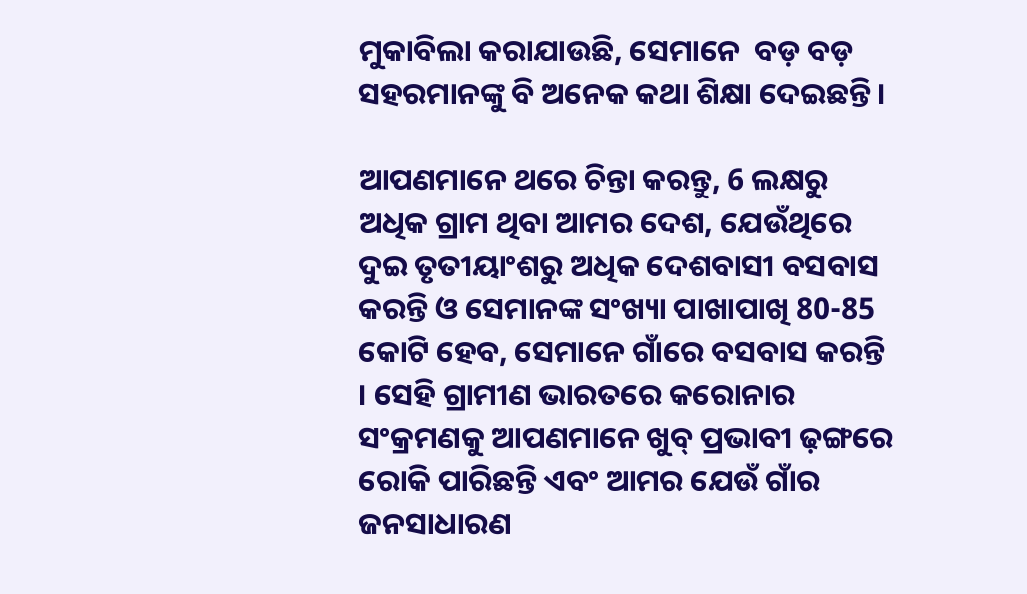ମୁକାବିଲା କରାଯାଉଛି, ସେମାନେ  ବଡ଼ ବଡ଼ ସହରମାନଙ୍କୁ ବି ଅନେକ କଥା ଶିକ୍ଷା ଦେଇଛନ୍ତି ।

ଆପଣମାନେ ଥରେ ଚିନ୍ତା କରନ୍ତୁ, 6 ଲକ୍ଷରୁ ଅଧିକ ଗ୍ରାମ ଥିବା ଆମର ଦେଶ, ଯେଉଁଥିରେ ଦୁଇ ତୃତୀୟାଂଶରୁ ଅଧିକ ଦେଶବାସୀ ବସବାସ କରନ୍ତି ଓ ସେମାନଙ୍କ ସଂଖ୍ୟା ପାଖାପାଖି 80-85 କୋଟି ହେବ, ସେମାନେ ଗାଁରେ ବସବାସ କରନ୍ତି । ସେହି ଗ୍ରାମୀଣ ଭାରତରେ କରୋନାର ସଂକ୍ରମଣକୁ ଆପଣମାନେ ଖୁବ୍ ପ୍ରଭାବୀ ଢ଼ଙ୍ଗରେ ରୋକି ପାରିଛନ୍ତି ଏବଂ ଆମର ଯେଉଁ ଗାଁର ଜନସାଧାରଣ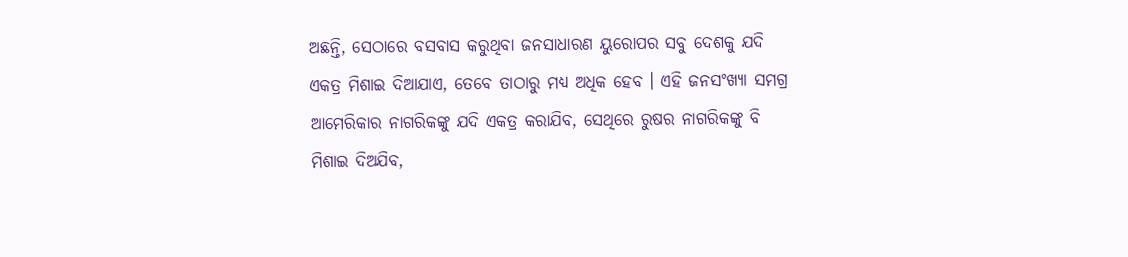ଅଛନ୍ତି, ସେଠାରେ ବସବାସ କରୁଥିବା ଜନସାଧାରଣ ୟୁରୋପର ସବୁ ଦେଶକୁ ଯଦି ଏକତ୍ର ମିଶାଇ ଦିଆଯାଏ, ତେବେ ତାଠାରୁ ମଧ୍ୟ ଅଧିକ ହେବ । ଏହି ଜନସଂଖ୍ୟା ସମଗ୍ର ଆମେରିକାର ନାଗରିକଙ୍କୁ ଯଦି ଏକତ୍ର କରାଯିବ, ସେଥିରେ ରୁଷର ନାଗରିକଙ୍କୁ ବି ମିଶାଇ ଦିଅଯିବ,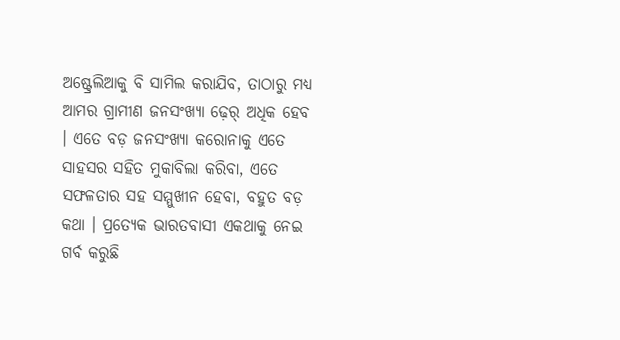ଅଷ୍ଟ୍ରେଲିଆକୁ ବି ସାମିଲ କରାଯିବ, ତାଠାରୁ ମଧ୍ୟ ଆମର ଗ୍ରାମୀଣ ଜନସଂଖ୍ୟା ଢ଼େର୍ ଅଧିକ ହେବ । ଏତେ ବଡ଼ ଜନସଂଖ୍ୟା କରୋନାକୁ ଏତେ ସାହସର ସହିତ ମୁକାବିଲା କରିବା, ଏତେ ସଫଳତାର ସହ ସମ୍ମୁଖୀନ ହେବା, ବହୁତ ବଡ଼ କଥା । ପ୍ରତ୍ୟେକ ଭାରତବାସୀ ଏକଥାକୁ ନେଇ ଗର୍ବ କରୁଛି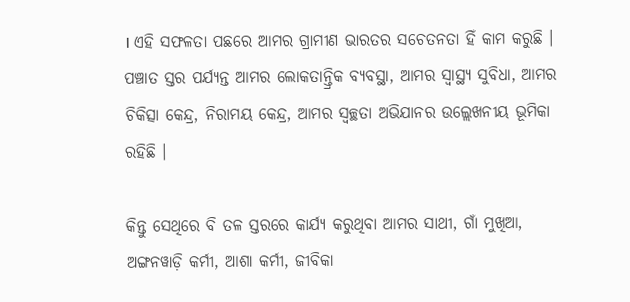। ଏହି ସଫଳତା ପଛରେ ଆମର ଗ୍ରାମୀଣ ଭାରତର ସଚେତନତା ହିଁ କାମ କରୁଛି । ପଞ୍ଚାତ ସ୍ତର ପର୍ଯ୍ୟନ୍ତ ଆମର ଲୋକତାନ୍ତ୍ରିକ ବ୍ୟବସ୍ଥା, ଆମର ସ୍ୱାସ୍ଥ୍ୟ ସୁବିଧା, ଆମର ଚିକିତ୍ସା କେନ୍ଦ୍ର, ନିରାମୟ କେନ୍ଦ୍ର, ଆମର ସ୍ୱଚ୍ଛତା ଅଭିଯାନର ଉଲ୍ଲେଖନୀୟ ଭୂମିକା ରହିଛି ।

କିନ୍ତୁ ସେଥିରେ ବି ତଳ ସ୍ତରରେ କାର୍ଯ୍ୟ କରୁଥିବା ଆମର ସାଥୀ, ଗାଁ ମୁଖିଆ, ଅଙ୍ଗନୱାଡ଼ି କର୍ମୀ, ଆଶା କର୍ମୀ, ଜୀବିକା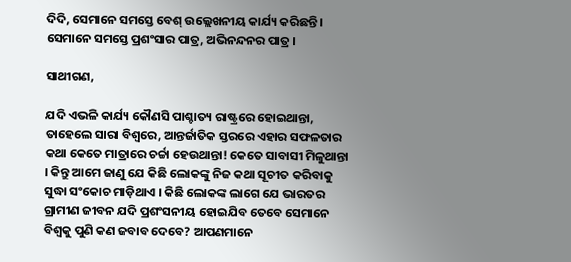ଦିଦି, ସେମାନେ ସମସ୍ତେ ବେଶ୍ ଉଲ୍ଲେଖନୀୟ କାର୍ଯ୍ୟ କରିଛନ୍ତି ।  ସେମାନେ ସମସ୍ତେ ପ୍ରଶଂସାର ପାତ୍ର, ଅଭିନନ୍ଦନର ପାତ୍ର ।

ସାଥୀଗଣ,

ଯଦି ଏଭଳି କାର୍ଯ୍ୟ କୌଣସି ପାଶ୍ଚାତ୍ୟ ରାଷ୍ଟ୍ରରେ ହୋଇଥାନ୍ତା, ତାହେଲେ ସାରା ବିଶ୍ୱରେ, ଆନ୍ତର୍ଜାତିକ ସ୍ତରରେ ଏହାର ସଫଳତାର କଥା କେତେ ମାତ୍ରାରେ ଚର୍ଚ୍ଚା ହେଉଥାନ୍ତା! କେତେ ସାବାସୀ ମିଳୁଥାନ୍ତା । କିନ୍ତୁ ଆମେ ଜାଣୁ ଯେ କିଛି ଲୋକଙ୍କୁ ନିଜ କଥା ସୂଚୀତ କରିବାକୁ ସୁଦ୍ଧା ସଂକୋଚ ମାଡ଼ିଥାଏ । କିଛି ଲୋକଙ୍କ ଲାଗେ ଯେ ଭାରତର ଗ୍ରାମୀଣ ଜୀବନ ଯଦି ପ୍ରଶଂସନୀୟ ହୋଇଯିବ ତେବେ ସେମାନେ ବିଶ୍ୱକୁ ପୁଣି କଣ ଜବାବ ଦେବେ? ଆପଣମାନେ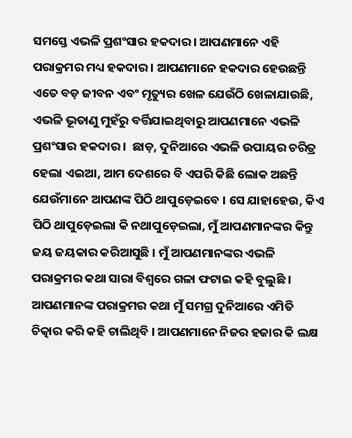ସମସ୍ତେ ଏଭଳି ପ୍ରଶଂସାର ହକଦାର । ଆପଣମାନେ ଏହି ପରାକ୍ରମର ମଧ୍ୟ ହକଦାର । ଆପଣମାନେ ହକଦାର ହେଉଛନ୍ତି ଏତେ ବଡ଼ ଜୀବନ ଏବଂ ମୃତ୍ୟୁର ଖେଳ ଯେଉଁଠି ଖେଳାଯାଉଛି, ଏଭଳି ଭୂତାଣୁ ମୁହଁରୁ ବର୍ତ୍ତିଯାଇଥିବାରୁ ଆପଣମାନେ ଏଭଳି ପ୍ରଶଂସାର ହକଦାର ।  ଛାଡ଼, ଦୁନିଆରେ ଏଭଳି ଉପାୟର ଚରିତ୍ର ହେଲା ଏଇଆ, ଆମ ଦେଶରେ ବି ଏପରି କିଛି ଲୋକ ଅଛନ୍ତି ଯେଉଁମାନେ ଆପଣଙ୍କ ପିଠି ଥାପୁଡ଼େଇବେ । ସେ ଯାହାହେଉ, କିଏ ପିଠି ଥାପୁଡ଼େଇଲା କି ନଥାପୁଡ଼େଇଲା, ମୁଁ ଆପଣମାନଙ୍କର କିନ୍ତୁ ଜୟ ଜୟକାର କରିଆସୁଛି । ମୁଁ ଆପଣମାନଙ୍କର ଏଭଳି ପରାକ୍ରମର କଥା ସାରା ବିଶ୍ୱରେ ଗଳା ଫଟାଇ କହି ବୁଲୁଛି । ଆପଣମାନଙ୍କ ପରାକ୍ରମର କଥା ମୁଁ ସମଗ୍ର ଦୁନିଆରେ ଏମିତି ଚିତ୍କାର କରି କହି ଚାଲିଥିବି । ଆପଣମାନେ ନିଜର ହଜାର କି ଲକ୍ଷ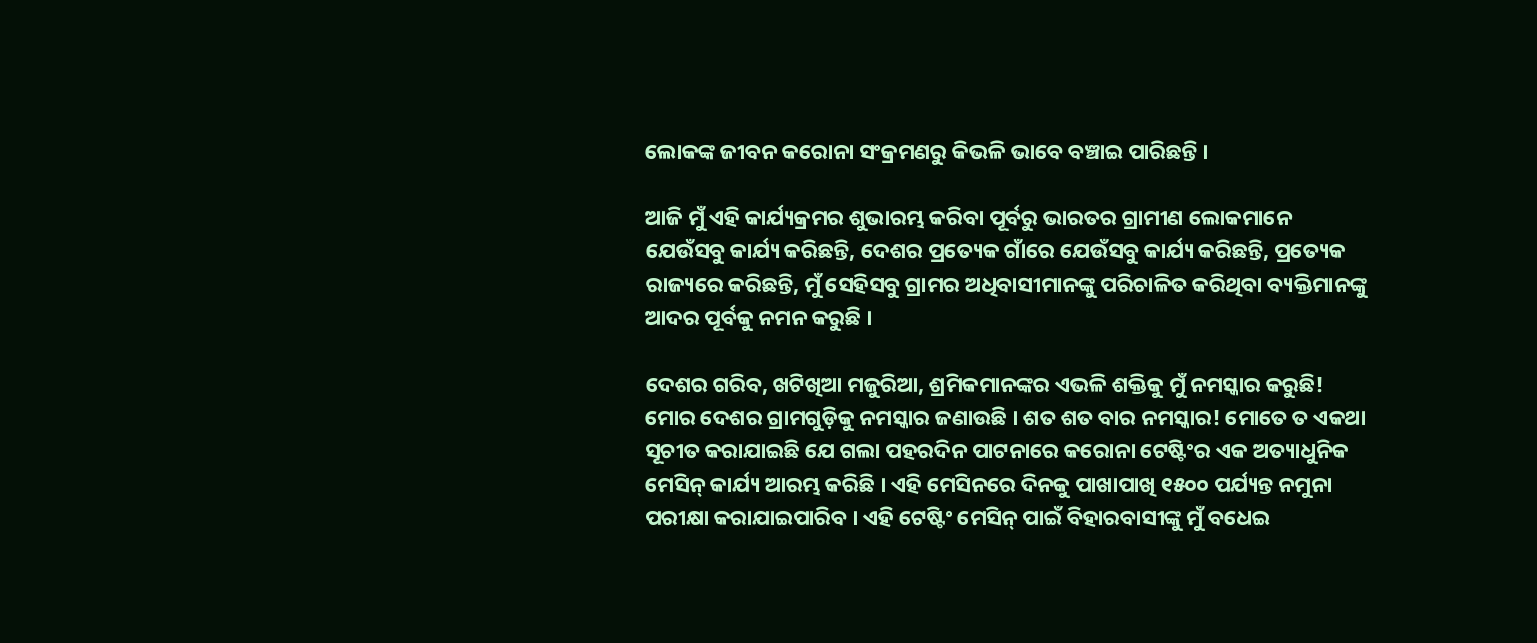ଲୋକଙ୍କ ଜୀବନ କରୋନା ସଂକ୍ରମଣରୁ କିଭଳି ଭାବେ ବଞ୍ଚାଇ ପାରିଛନ୍ତି ।

ଆଜି ମୁଁ ଏହି କାର୍ଯ୍ୟକ୍ରମର ଶୁଭାରମ୍ଭ କରିବା ପୂର୍ବରୁ ଭାରତର ଗ୍ରାମୀଣ ଲୋକମାନେ ଯେଉଁସବୁ କାର୍ଯ୍ୟ କରିଛନ୍ତି, ଦେଶର ପ୍ରତ୍ୟେକ ଗାଁରେ ଯେଉଁସବୁ କାର୍ଯ୍ୟ କରିଛନ୍ତି, ପ୍ରତ୍ୟେକ ରାଜ୍ୟରେ କରିଛନ୍ତି, ମୁଁ ସେହିସବୁ ଗ୍ରାମର ଅଧିବାସୀମାନଙ୍କୁ ପରିଚାଳିତ କରିଥିବା ବ୍ୟକ୍ତିମାନଙ୍କୁ ଆଦର ପୂର୍ବକୁ ନମନ କରୁଛି ।

ଦେଶର ଗରିବ, ଖଟିଖିଆ ମଜୁରିଆ, ଶ୍ରମିକମାନଙ୍କର ଏଭଳି ଶକ୍ତିକୁ ମୁଁ ନମସ୍କାର କରୁଛି! ମୋର ଦେଶର ଗ୍ରାମଗୁଡ଼ିକୁ ନମସ୍କାର ଜଣାଉଛି । ଶତ ଶତ ବାର ନମସ୍କାର! ମୋତେ ତ ଏକଥା ସୂଚୀତ କରାଯାଇଛି ଯେ ଗଲା ପହରଦିନ ପାଟନାରେ କରୋନା ଟେଷ୍ଟିଂର ଏକ ଅତ୍ୟାଧୁନିକ ମେସିନ୍ କାର୍ଯ୍ୟ ଆରମ୍ଭ କରିଛି । ଏହି ମେସିନରେ ଦିନକୁ ପାଖାପାଖି ୧୫୦୦ ପର୍ଯ୍ୟନ୍ତ ନମୁନା ପରୀକ୍ଷା କରାଯାଇପାରିବ । ଏହି ଟେଷ୍ଟିଂ ମେସିନ୍ ପାଇଁ ବିହାରବାସୀଙ୍କୁ ମୁଁ ବଧେଇ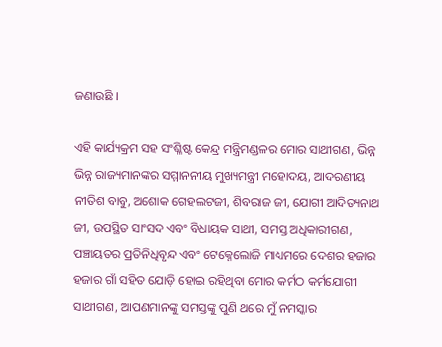ଜଣାଉଛି ।

ଏହି କାର୍ଯ୍ୟକ୍ରମ ସହ ସଂଶ୍ଳିଷ୍ଟ କେନ୍ଦ୍ର ମନ୍ତ୍ରିମଣ୍ଡଳର ମୋର ସାଥୀଗଣ, ଭିନ୍ନ ଭିନ୍ନ ରାଜ୍ୟମାନଙ୍କର ସମ୍ମାନନୀୟ ମୁଖ୍ୟମନ୍ତ୍ରୀ ମହୋଦୟ, ଆଦରଣୀୟ ନୀତିଶ ବାବୁ, ଅଶୋକ ଗେହଲଟଜୀ, ଶିବରାଜ ଜୀ, ଯୋଗୀ ଆଦିତ୍ୟନାଥ ଜୀ, ଉପସ୍ଥିତ ସାଂସଦ ଏବଂ ବିଧାୟକ ସାଥୀ, ସମସ୍ତ ଅଧିକାରୀଗଣ, ପଞ୍ଚାୟତର ପ୍ରତିନିଧିବୃନ୍ଦ ଏବଂ ଟେକ୍ନେଲୋଜି ମାଧ୍ୟମରେ ଦେଶର ହଜାର ହଜାର ଗାଁ ସହିତ ଯୋଡ଼ି ହୋଇ ରହିଥିବା ମୋର କର୍ମଠ କର୍ମଯୋଗୀ ସାଥୀଗଣ, ଆପଣମାନଙ୍କୁ ସମସ୍ତଙ୍କୁ ପୁଣି ଥରେ ମୁଁ ନମସ୍କାର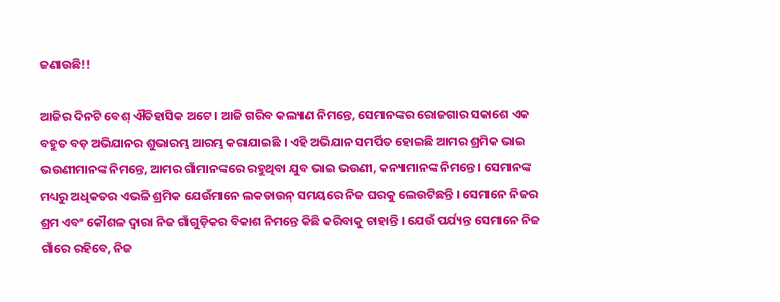ଜଣାଉଛି!!

ଆଜିର ଦିନଟି ବେଶ୍ ଐତିହାସିକ ଅଟେ । ଆଜି ଗରିବ କଲ୍ୟାଣ ନିମନ୍ତେ, ସେମାନଙ୍କର ରୋଜଗାର ସକାଶେ ଏକ ବହୁତ ବଡ଼ ଅଭିଯାନର ଶୁଭାରମ୍ଭ ଆରମ୍ଭ କରାଯାଇଛି । ଏହି ଅଭିଯାନ ସମର୍ପିତ ହୋଇଛି ଆମର ଶ୍ରମିକ ଭାଇ ଭଉଣୀମାନଙ୍କ ନିମନ୍ତେ, ଆମର ଗାଁମାନଙ୍କରେ ରହୁଥିବା ଯୁବ ଭାଇ ଭଉଣୀ, କନ୍ୟାମାନଙ୍କ ନିମନ୍ତେ । ସେମାନଙ୍କ ମଧ୍ୟରୁ ଅଧିକତର ଏଭଳି ଶ୍ରମିକ ଯେଉଁମାନେ ଲକଡାଉନ୍ ସମୟରେ ନିଜ ଘରକୁ ଲେଉଟିଛନ୍ତି । ସେମାନେ ନିଜର ଶ୍ରମ ଏବଂ କୌଶଳ ଦ୍ୱାରା ନିଜ ଗାଁଗୁଡ଼ିକର ବିକାଶ ନିମନ୍ତେ କିଛି କରିବାକୁ ଚାହାନ୍ତି । ଯେଉଁ ପର୍ଯ୍ୟନ୍ତ ସେମାନେ ନିଜ ଗାଁରେ ରହିବେ, ନିଜ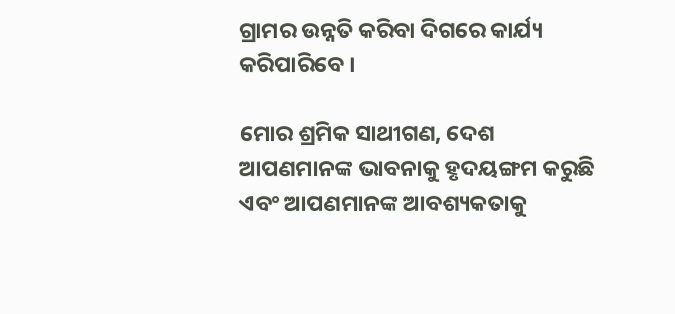ଗ୍ରାମର ଉନ୍ନତି କରିବା ଦିଗରେ କାର୍ଯ୍ୟ କରିପାରିବେ ।

ମୋର ଶ୍ରମିକ ସାଥୀଗଣ, ଦେଶ ଆପଣମାନଙ୍କ ଭାବନାକୁ ହୃଦୟଙ୍ଗମ କରୁଛି ଏବଂ ଆପଣମାନଙ୍କ ଆବଶ୍ୟକତାକୁ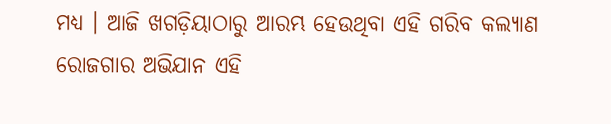ମଧ୍ୟ । ଆଜି ଖଗଡ଼ିୟାଠାରୁ ଆରମ୍ଭ ହେଉଥିବା ଏହି ଗରିବ କଲ୍ୟାଣ ରୋଜଗାର ଅଭିଯାନ ଏହି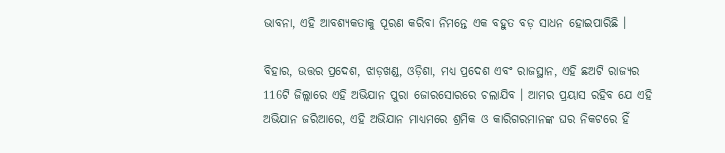ଭାବନା, ଏହି ଆବଶ୍ୟକତାକୁ ପୂରଣ କରିବା ନିମନ୍ତେ ଏକ ବହୁତ ବଡ଼ ସାଧନ ହୋଇପାରିଛି ।

ବିହାର, ଉତ୍ତର ପ୍ରଦେଶ, ଝାଡ଼ଖଣ୍ଡ, ଓଡ଼ିଶା, ମଧ୍ୟ ପ୍ରଦେଶ ଏବଂ ରାଜସ୍ଥାନ, ଏହି ଛଅଟି ରାଜ୍ୟର 116ଟି ଜିଲ୍ଲାରେ ଏହି ଅଭିଯାନ ପୁରା ଜୋରସୋରରେ ଚଲାଯିବ । ଆମର ପ୍ରୟାସ ରହିବ ଯେ ଏହି ଅଭିଯାନ ଜରିଆରେ, ଏହି ଅଭିଯାନ ମାଧ୍ୟମରେ ଶ୍ରମିକ ଓ କାରିଗରମାନଙ୍କ ଘର ନିକଟରେ ହିଁ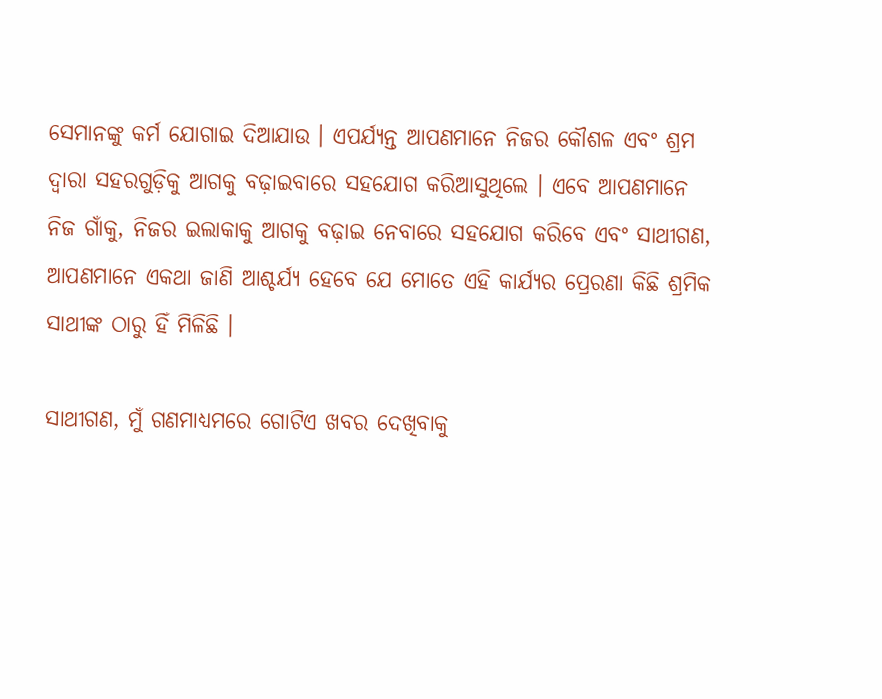ସେମାନଙ୍କୁ କର୍ମ ଯୋଗାଇ ଦିଆଯାଉ । ଏପର୍ଯ୍ୟନ୍ତ ଆପଣମାନେ ନିଜର କୌଶଳ ଏବଂ ଶ୍ରମ ଦ୍ୱାରା ସହରଗୁଡ଼ିକୁ ଆଗକୁ ବଢ଼ାଇବାରେ ସହଯୋଗ କରିଆସୁଥିଲେ । ଏବେ ଆପଣମାନେ ନିଜ ଗାଁକୁ, ନିଜର ଇଲାକାକୁ ଆଗକୁ ବଢ଼ାଇ ନେବାରେ ସହଯୋଗ କରିବେ ଏବଂ ସାଥୀଗଣ, ଆପଣମାନେ ଏକଥା ଜାଣି ଆଶ୍ଚର୍ଯ୍ୟ ହେବେ ଯେ ମୋତେ ଏହି କାର୍ଯ୍ୟର ପ୍ରେରଣା କିଛି ଶ୍ରମିକ ସାଥୀଙ୍କ ଠାରୁ ହିଁ ମିଳିଛି ।

ସାଥୀଗଣ, ମୁଁ ଗଣମାଧ୍ୟମରେ ଗୋଟିଏ ଖବର ଦେଖିବାକୁ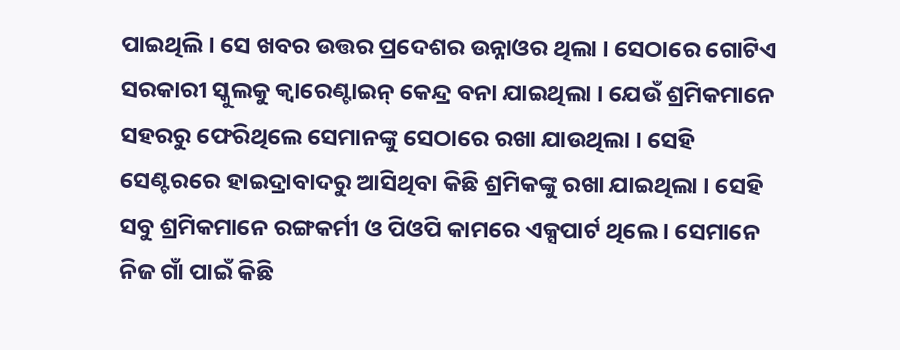ପାଇଥିଲି । ସେ ଖବର ଉତ୍ତର ପ୍ରଦେଶର ଉନ୍ନାଓର ଥିଲା । ସେଠାରେ ଗୋଟିଏ ସରକାରୀ ସ୍କୁଲକୁ କ୍ୱାରେଣ୍ଟାଇନ୍‌ କେନ୍ଦ୍ର ବନା ଯାଇଥିଲା । ଯେଉଁ ଶ୍ରମିକମାନେ ସହରରୁ ଫେରିଥିଲେ ସେମାନଙ୍କୁ ସେଠାରେ ରଖା ଯାଉଥିଲା । ସେହି ସେଣ୍ଟରରେ ହାଇଦ୍ରାବାଦରୁ ଆସିଥିବା କିଛି ଶ୍ରମିକଙ୍କୁ ରଖା ଯାଇଥିଲା । ସେହି ସବୁ ଶ୍ରମିକମାନେ ରଙ୍ଗକର୍ମୀ ଓ ପିଓପି କାମରେ ଏକ୍ସପାର୍ଟ ଥିଲେ । ସେମାନେ ନିଜ ଗାଁ ପାଇଁ କିଛି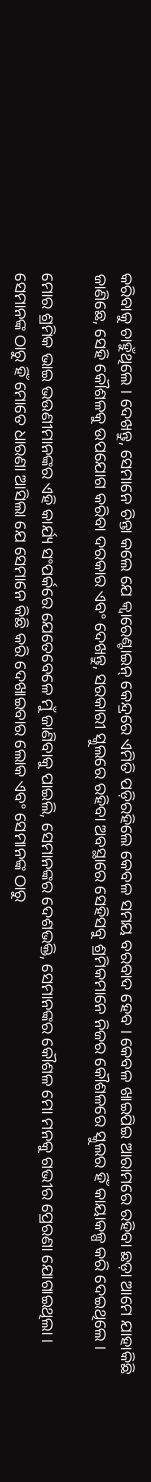କରିବାକୁ ଚାହୁଁଥିଲେ । ଦେଖନ୍ତୁ, ସେମାନେ ଚିନ୍ତା କଲେ ଯେ କ୍ୱାରେଣ୍ଟାଇନ୍‌ କେନ୍ଦ୍ରରେ ଏମିତି ପଡ଼ିରହିଲେ କେବଳ ସମୟ ବରବାଦ ହେବ । କେବଳ ଖାଇପିଇ ଆରାମରେ ରହିବା ଛଡ଼ା ଆମେ ଯାହାକିଛି ଜାଣିଛେ, ସେହି କୌଶଳକୁ ଉପଯୋଗ କରିବା ଦରକାର ଏବଂ ଦେଖନ୍ତୁ, ସରକାରୀ ସ୍କୁଲରେ ରହିବା ଅବସ୍ଥାରେ ସେହିସବୁ ଶ୍ରମିକମାନେ ନିଜର କୌଶଳରେ ସ୍କୁଲର ହିଁ କାୟାକଳ୍ପ କରି ଦେଇଥିଲେ ।

ମୋର ଶ୍ରମିକ ଭାଇ ଭଉଣୀମାନଙ୍କର ଏହି କାର୍ଯ୍ୟ ସଂପର୍କରେ ଯେତେବେଳେ ମୁଁ ଜାଣିବାକୁ ପାଇଲି, ସେମାନଙ୍କର ଦେଶଭକ୍ତି, ସେମାନଙ୍କର କୌଶଳ ମୋ ମନକୁ ଗଭୀର ପ୍ରେରଣା ଯୋଗାଇଥିଲା ।  ସେମାନଙ୍କ ଠାରୁ ହିଁ ମୋତେ ଧାରଣା ଆସିଲା ଯେ ସେମାନେ କିଛି କରି ଦେଖାଇବାର ଲୋକ ଏବଂ ସେମାନଙ୍କ ଠାରୁ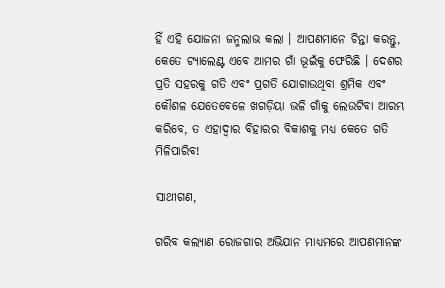ହିଁ ଏହି ଯୋଜନା ଜନ୍ମଲାଭ କଲା । ଆପଣମାନେ ଚିନ୍ତା କରନ୍ତୁ, କେତେ ଟ୍ୟାଲେଣ୍ଟ ଏବେ ଆମର ଗାଁ ଭୂଇଁକୁ ଫେରିଛି । ଦେଶର ପ୍ରତି ସହରକୁ ଗତି ଏବଂ ପ୍ରଗତି ଯୋଗାଉଥିବା ଶ୍ରମିକ ଏବଂ କୌଶଳ ଯେତେବେଳେ ଖଗଡ଼ିୟା ଭଳି ଗାଁକୁ ଲେଉଟିବା ଆରମ୍ଭ କରିବେ, ତ ଏହାଦ୍ୱାର ବିହାରର ବିକାଶକୁ ମଧ୍ୟ କେତେ ଗତି ମିଳିପାରିବ!

ସାଥୀଗଣ,

ଗରିବ କଲ୍ୟାଣ ରୋଜଗାର ଅଭିଯାନ ମାଧ୍ୟମରେ ଆପଣମାନଙ୍କ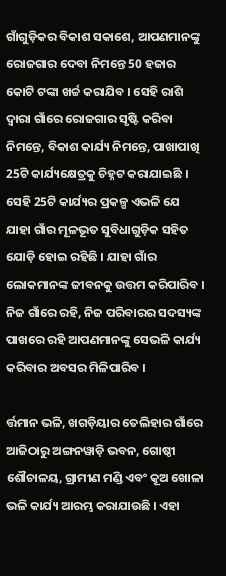ଗାଁଗୁଡ଼ିକର ବିକାଶ ସକାଶେ, ଆପଣମାନଙ୍କୁ ରୋଜଗାର ଦେବା ନିମନ୍ତେ 50 ହଜାର କୋଟି ଟଙ୍କା ଖର୍ଚ୍ଚ କରାଯିବ । ସେହି ରାଶି ଦ୍ୱାରା ଗାଁରେ ରୋଜଗାର ସୃଷ୍ଟି କରିବା ନିମନ୍ତେ, ବିକାଶ କାର୍ଯ୍ୟ ନିମନ୍ତେ, ପାଖାପାଖି 25ଟି କାର୍ଯ୍ୟକ୍ଷେତ୍ରକୁ ଚିହ୍ନଟ କରାଯାଇଛି । ସେହି 25ଟି କାର୍ଯ୍ୟର ପ୍ରକଳ୍ପ ଏଭଳି ଯେ ଯାହା ଗାଁର ମୂଳଭୂତ ସୁବିଧାଗୁଡ଼ିକ ସହିତ ଯୋଡ଼ି ହୋଇ ରହିଛି । ଯାହା ଗାଁର ଲୋକମାନଙ୍କ ଜୀବନକୁ ଉତ୍ତମ କରିପାରିବ । ନିଜ ଗାଁରେ ରହି, ନିଜ ପରିବାରର ସଦସ୍ୟଙ୍କ ପାଖରେ ରହି ଆପଣମାନଙ୍କୁ ସେଭଳି କାର୍ଯ୍ୟ କରିବାର ଅବସର ମିଳିପାରିବ ।

ର୍ତ୍ତମାନ ଭଳି, ଖଗଡ଼ିୟାର ତେଲିହାର ଗାଁରେ ଆଜିଠାରୁ ଅଙ୍ଗନୱାଡ଼ି ଭବନ, ଗୋଷ୍ଠୀ ଶୌଚାଳୟ, ଗ୍ରାମୀଣ ମଣ୍ଡି ଏବଂ କୂଅ ଖୋଳା ଭଳି କାର୍ଯ୍ୟ ଆରମ୍ଭ କରାଯାଉଛି । ଏହା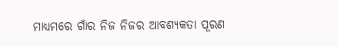ମାଧ୍ୟମରେ ଗାଁର ନିଜ ନିଜର ଆବଶ୍ୟକତା ପୂରଣ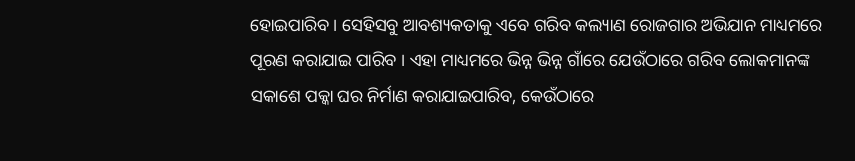ହୋଇପାରିବ । ସେହିସବୁ ଆବଶ୍ୟକତାକୁ ଏବେ ଗରିବ କଲ୍ୟାଣ ରୋଜଗାର ଅଭିଯାନ ମାଧ୍ୟମରେ ପୂରଣ କରାଯାଇ ପାରିବ । ଏହା ମାଧ୍ୟମରେ ଭିନ୍ନ ଭିନ୍ନ ଗାଁରେ ଯେଉଁଠାରେ ଗରିବ ଲୋକମାନଙ୍କ ସକାଶେ ପକ୍କା ଘର ନିର୍ମାଣ କରାଯାଇପାରିବ, କେଉଁଠାରେ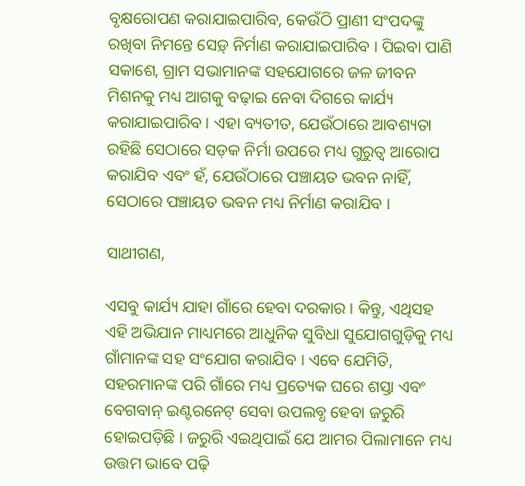ବୃକ୍ଷରୋପଣ କରାଯାଇପାରିବ, କେଉଁଠି ପ୍ରାଣୀ ସଂପଦଙ୍କୁ ରଖିବା ନିମନ୍ତେ ସେଡ଼୍‌ ନିର୍ମାଣ କରାଯାଇପାରିବ । ପିଇବା ପାଣି ସକାଶେ, ଗ୍ରାମ ସଭାମାନଙ୍କ ସହଯୋଗରେ ଜଳ ଜୀବନ ମିଶନକୁ ମଧ୍ୟ ଆଗକୁ ବଢ଼ାଇ ନେବା ଦିଗରେ କାର୍ଯ୍ୟ କରାଯାଇପାରିବ । ଏହା ବ୍ୟତୀତ, ଯେଉଁଠାରେ ଆବଶ୍ୟତା ରହିଛି ସେଠାରେ ସଡ଼କ ନିର୍ମା ଉପରେ ମଧ୍ୟ ଗୁରୁତ୍ୱ ଆରୋପ କରାଯିବ ଏବଂ ହଁ, ଯେଉଁଠାରେ ପଞ୍ଚାୟତ ଭବନ ନାହିଁ, ସେଠାରେ ପଞ୍ଚାୟତ ଭବନ ମଧ୍ୟ ନିର୍ମାଣ କରାଯିବ ।

ସାଥୀଗଣ,

ଏସବୁ କାର୍ଯ୍ୟ ଯାହା ଗାଁରେ ହେବା ଦରକାର । କିନ୍ତୁ, ଏଥିସହ ଏହି ଅଭିଯାନ ମାଧ୍ୟମରେ ଆଧୁନିକ ସୁବିଧା ସୁଯୋଗଗୁଡ଼ିକୁ ମଧ୍ୟ ଗାଁମାନଙ୍କ ସହ ସଂଯୋଗ କରାଯିବ । ଏବେ ଯେମିତି, ସହରମାନଙ୍କ ପରି ଗାଁରେ ମଧ୍ୟ ପ୍ରତ୍ୟେକ ଘରେ ଶସ୍ତା ଏବଂ ବେଗବାନ୍‌ ଇଣ୍ଟରନେଟ୍‌ ସେବା ଉପଲବ୍ଧ ହେବା ଜରୁରି ହୋଇପଡ଼ିଛି । ଜରୁରି ଏଇଥିପାଇଁ ଯେ ଆମର ପିଲାମାନେ ମଧ୍ୟ ଉତ୍ତମ ଭାବେ ପଢ଼ି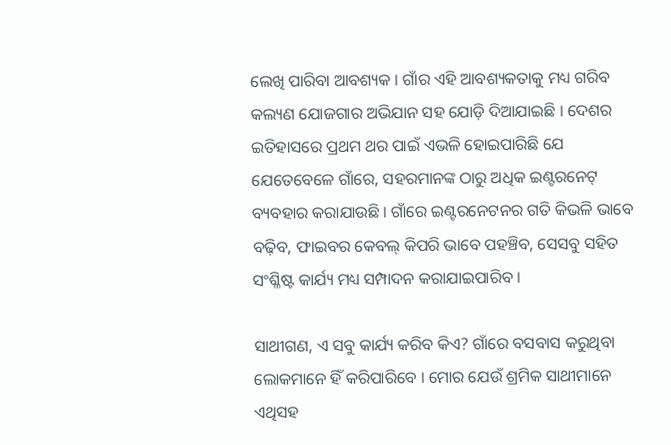ଲେଖି ପାରିବା ଆବଶ୍ୟକ । ଗାଁର ଏହି ଆବଶ୍ୟକତାକୁ ମଧ୍ୟ ଗରିବ କଲ୍ୟଣ ଯୋଜଗାର ଅଭିଯାନ ସହ ଯୋଡ଼ି ଦିଆଯାଇଛି । ଦେଶର ଇତିହାସରେ ପ୍ରଥମ ଥର ପାଇଁ ଏଭଳି ହୋଇପାରିଛି ଯେ ଯେତେବେଳେ ଗାଁରେ, ସହରମାନଙ୍କ ଠାରୁ ଅଧିକ ଇଣ୍ଟରନେଟ୍‌ ବ୍ୟବହାର କରାଯାଉଛି । ଗାଁରେ ଇଣ୍ଟରନେଟନର ଗତି କିଭଳି ଭାବେ ବଢ଼ିବ, ଫାଇବର କେବଲ୍‌ କିପରି ଭାବେ ପହଞ୍ଚିବ, ସେସବୁ ସହିତ ସଂଶ୍ଳିଷ୍ଟ କାର୍ଯ୍ୟ ମଧ୍ୟ ସମ୍ପାଦନ କରାଯାଇପାରିବ ।

ସାଥୀଗଣ, ଏ ସବୁ କାର୍ଯ୍ୟ କରିବ କିଏ? ଗାଁରେ ବସବାସ କରୁଥିବା ଲୋକମାନେ ହିଁ କରିପାରିବେ । ମୋର ଯେଉଁ ଶ୍ରମିକ ସାଥୀମାନେ ଏଥିସହ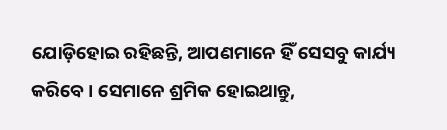ଯୋଡ଼ିହୋଇ ରହିଛନ୍ତି, ଆପଣମାନେ ହିଁ ସେସବୁ କାର୍ଯ୍ୟ କରିବେ । ସେମାନେ ଶ୍ରମିକ ହୋଇଥାନ୍ତୁ,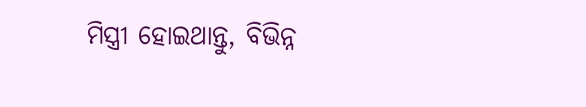ମିସ୍ତ୍ରୀ ହୋଇଥାନ୍ତୁ, ବିଭିନ୍ନ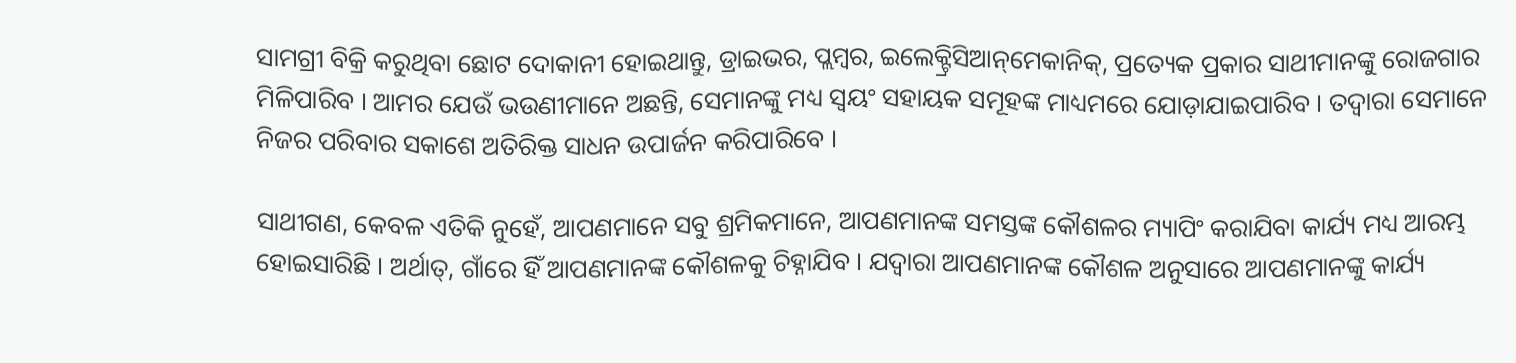ସାମଗ୍ରୀ ବିକ୍ରି କରୁଥିବା ଛୋଟ ଦୋକାନୀ ହୋଇଥାନ୍ତୁ, ଡ୍ରାଇଭର, ପ୍ଲମ୍ବର, ଇଲେକ୍ଟ୍ରିସିଆନ୍‌ମେକାନିକ୍‌, ପ୍ରତ୍ୟେକ ପ୍ରକାର ସାଥୀମାନଙ୍କୁ ରୋଜଗାର ମିଳିପାରିବ । ଆମର ଯେଉଁ ଭଉଣୀମାନେ ଅଛନ୍ତି, ସେମାନଙ୍କୁ ମଧ୍ୟ ସ୍ୱୟଂ ସହାୟକ ସମୂହଙ୍କ ମାଧ୍ୟମରେ ଯୋଡ଼ାଯାଇପାରିବ । ତଦ୍ୱାରା ସେମାନେ ନିଜର ପରିବାର ସକାଶେ ଅତିରିକ୍ତ ସାଧନ ଉପାର୍ଜନ କରିପାରିବେ ।

ସାଥୀଗଣ, କେବଳ ଏତିକି ନୁହେଁ, ଆପଣମାନେ ସବୁ ଶ୍ରମିକମାନେ, ଆପଣମାନଙ୍କ ସମସ୍ତଙ୍କ କୌଶଳର ମ୍ୟାପିଂ କରାଯିବା କାର୍ଯ୍ୟ ମଧ୍ୟ ଆରମ୍ଭ ହୋଇସାରିଛି । ଅର୍ଥାତ୍‌, ଗାଁରେ ହିଁ ଆପଣମାନଙ୍କ କୌଶଳକୁ ଚିହ୍ନାଯିବ । ଯଦ୍ୱାରା ଆପଣମାନଙ୍କ କୌଶଳ ଅନୁସାରେ ଆପଣମାନଙ୍କୁ କାର୍ଯ୍ୟ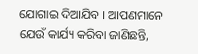ଯୋଗାଇ ଦିଆଯିବ । ଆପଣମାନେ ଯେଉଁ କାର୍ଯ୍ୟ କରିବା ଜାଣିଛନ୍ତି,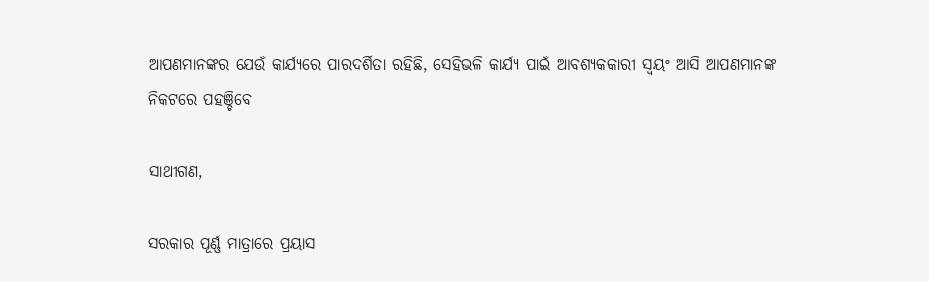ଆପଣମାନଙ୍କର ଯେଉଁ କାର୍ଯ୍ୟରେ ପାରଦର୍ଶିତା ରହିଛି, ସେହିଭଳି କାର୍ଯ୍ୟ ପାଇଁ ଆବଶ୍ୟକକାରୀ ସ୍ୱୟଂ ଆସି ଆପଣମାନଙ୍କ ନିକଟରେ ପହଞ୍ଚିବେ

ସାଥୀଗଣ,

ସରକାର ପୂର୍ଣ୍ଣ ମାତ୍ରାରେ ପ୍ରୟାସ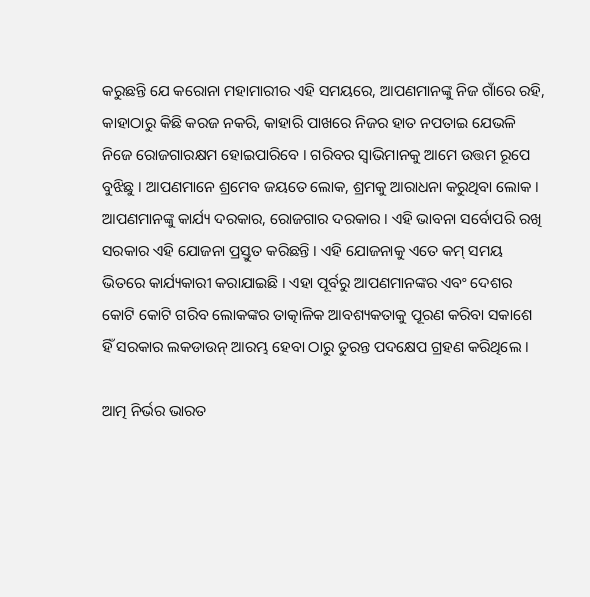କରୁଛନ୍ତି ଯେ କରୋନା ମହାମାରୀର ଏହି ସମୟରେ, ଆପଣମାନଙ୍କୁ ନିଜ ଗାଁରେ ରହି, କାହାଠାରୁ କିଛି କରଜ ନକରି, କାହାରି ପାଖରେ ନିଜର ହାତ ନପତାଇ ଯେଭଳି ନିଜେ ରୋଜଗାରକ୍ଷମ ହୋଇପାରିବେ । ଗରିବର ସ୍ୱାଭିମାନକୁ ଆମେ ଉତ୍ତମ ରୂପେ ବୁଝିଛୁ । ଆପଣମାନେ ଶ୍ରମେବ ଜୟତେ ଲୋକ, ଶ୍ରମକୁ ଆରାଧନା କରୁଥିବା ଲୋକ । ଆପଣମାନଙ୍କୁ କାର୍ଯ୍ୟ ଦରକାର, ରୋଜଗାର ଦରକାର । ଏହି ଭାବନା ସର୍ବୋପରି ରଖି ସରକାର ଏହି ଯୋଜନା ପ୍ରସ୍ତୁତ କରିଛନ୍ତି । ଏହି ଯୋଜନାକୁ ଏତେ କମ୍‌ ସମୟ ଭିତରେ କାର୍ଯ୍ୟକାରୀ କରାଯାଇଛି । ଏହା ପୂର୍ବରୁ ଆପଣମାନଙ୍କର ଏବଂ ଦେଶର କୋଟି କୋଟି ଗରିବ ଲୋକଙ୍କର ତାତ୍କାଳିକ ଆବଶ୍ୟକତାକୁ ପୂରଣ କରିବା ସକାଶେ ହିଁ ସରକାର ଲକଡାଉନ୍‌ ଆରମ୍ଭ ହେବା ଠାରୁ ତୁରନ୍ତ ପଦକ୍ଷେପ ଗ୍ରହଣ କରିଥିଲେ ।

ଆତ୍ମ ନିର୍ଭର ଭାରତ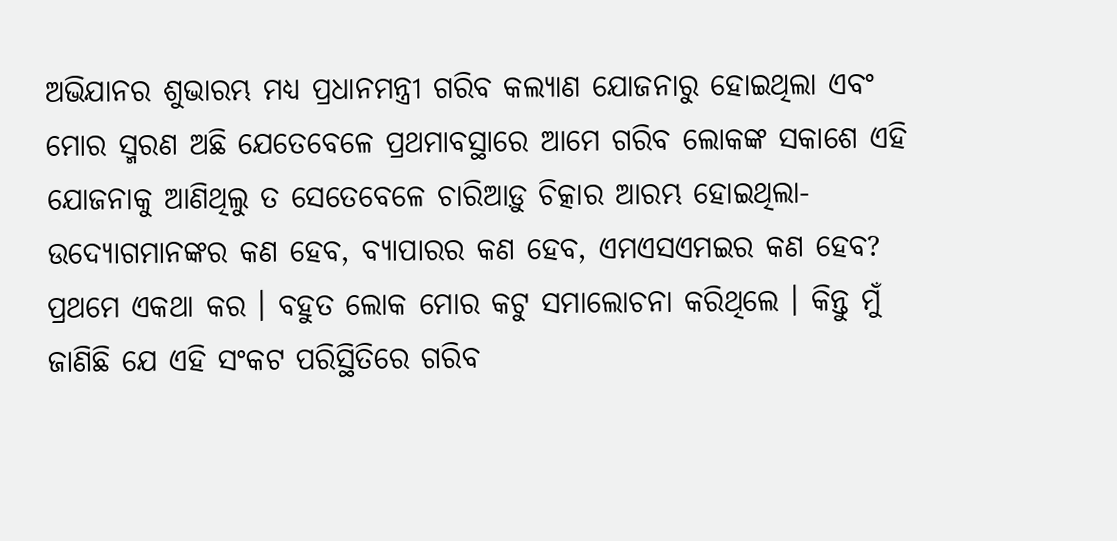ଅଭିଯାନର ଶୁଭାରମ୍ଭ ମଧ୍ୟ ପ୍ରଧାନମନ୍ତ୍ରୀ ଗରିବ କଲ୍ୟାଣ ଯୋଜନାରୁ ହୋଇଥିଲା ଏବଂ ମୋର ସ୍ମରଣ ଅଛି ଯେତେବେଳେ ପ୍ରଥମାବସ୍ଥାରେ ଆମେ ଗରିବ ଲୋକଙ୍କ ସକାଶେ ଏହି ଯୋଜନାକୁ ଆଣିଥିଲୁ ତ ସେତେବେଳେ ଚାରିଆଡ଼ୁ ଚିତ୍କାର ଆରମ୍ଭ ହୋଇଥିଲା- ଉଦ୍ୟୋଗମାନଙ୍କର କଣ ହେବ, ବ୍ୟାପାରର କଣ ହେବ, ଏମଏସଏମଇର କଣ ହେବ? ପ୍ରଥମେ ଏକଥା କର । ବହୁତ ଲୋକ ମୋର କଟୁ ସମାଲୋଚନା କରିଥିଲେ । କିନ୍ତୁ ମୁଁ ଜାଣିଛି ଯେ ଏହି ସଂକଟ ପରିସ୍ଥିତିରେ ଗରିବ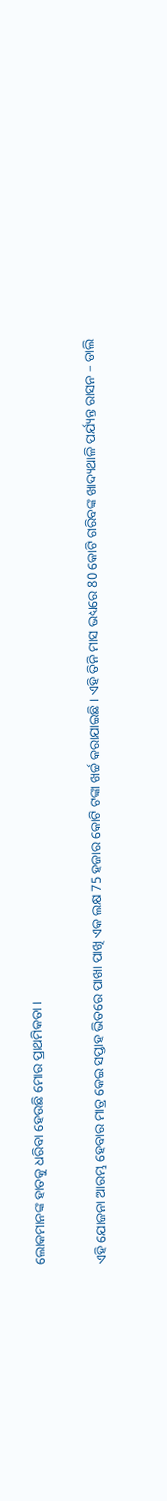ଲୋକମାନଙ୍କ ହାତକୁ ଧରିବା ହେଉଛି ମୋର ପ୍ରାଥମିକତା ।

ଏହି ଯୋଜନା ଆରମ୍ଭ ହେବାର ମାତ୍ର କେଇ ସପ୍ତାହ ଭିତରେ ପାଖା ପାଖି ଏକ ଲକ୍ଷ 75 ହଜାର କୋଟି ଟଙ୍କା ଖର୍ଚ୍ଚ କରାଯାଇଛି । ଏହି ତିନି ମାସ ଭଧ୍ୟରେ 80 କୋଟି ଗରିବଙ୍କ ଖାଦ୍ୟଥାଳି ପର୍ଯ୍ୟନ୍ତ ରାସନ – ଡାଲି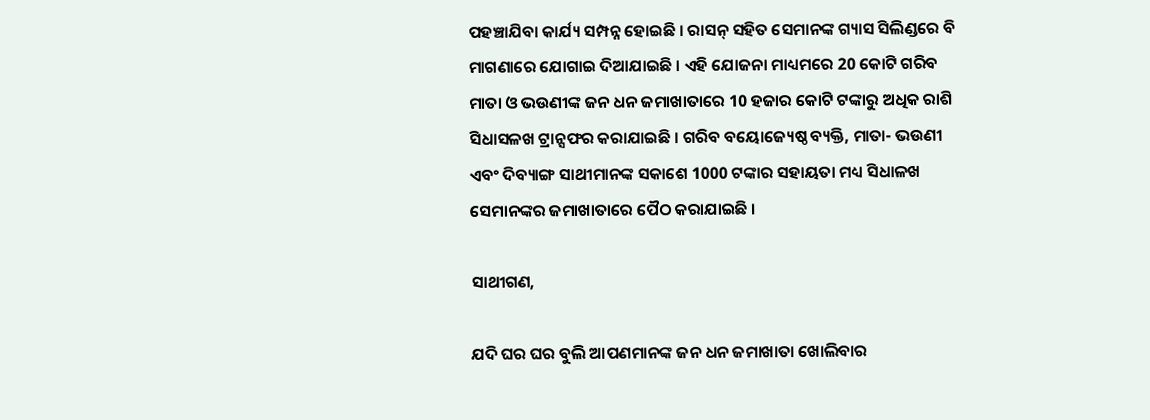ପହଞ୍ଚାଯିବା କାର୍ଯ୍ୟ ସମ୍ପନ୍ନ ହୋଇଛି । ରାସନ୍‌ ସହିତ ସେମାନଙ୍କ ଗ୍ୟାସ ସିଲିଣ୍ଡରେ ବି ମାଗଣାରେ ଯୋଗାଇ ଦିଆଯାଇଛି । ଏହି ଯୋଜନା ମାଧ୍ୟମରେ 20 କୋଟି ଗରିବ ମାତା ଓ ଭଉଣୀଙ୍କ ଜନ ଧନ ଜମାଖାତାରେ 10 ହଜାର କୋଟି ଟଙ୍କାରୁ ଅଧିକ ରାଶି ସିଧାସଳଖ ଟ୍ରାନ୍ସଫର କରାଯାଇଛି । ଗରିବ ବୟୋଜ୍ୟେଷ୍ଠ ବ୍ୟକ୍ତି, ମାତା- ଭଉଣୀ ଏବଂ ଦିବ୍ୟାଙ୍ଗ ସାଥୀମାନଙ୍କ ସକାଶେ 1000 ଟଙ୍କାର ସହାୟତା ମଧ୍ୟ ସିଧାଳଖ ସେମାନଙ୍କର ଜମାଖାତାରେ ପୈଠ କରାଯାଇଛି ।

ସାଥୀଗଣ,

ଯଦି ଘର ଘର ବୁଲି ଆପଣମାନଙ୍କ ଜନ ଧନ ଜମାଖାତା ଖୋଲିବାର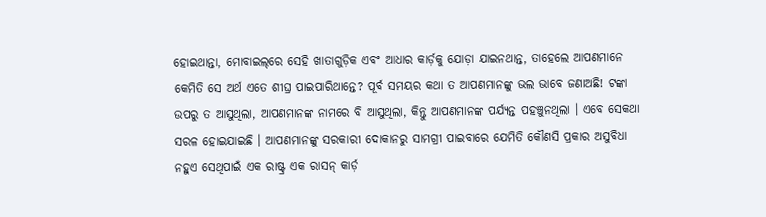ହୋଇଥାନ୍ତା, ମୋବାଇଲ୍‌ରେ ସେହି ଖାତାଗୁଡ଼ିକ ଏବଂ ଆଧାର କାର୍ଡ଼କୁ ଯୋଡ଼ା ଯାଇନଥାନ୍ତ, ତାହେଲେ ଆପଣମାନେ କେମିତି ସେ ଅର୍ଥ ଏତେ ଶୀଘ୍ର ପାଇପାରିଥାନ୍ତେ? ପୂର୍ବ ସମୟର କଥା ତ ଆପଣମାନଙ୍କୁ ଭଲ ଭାବେ ଜଣାଅଛି! ଟଙ୍କା ଉପରୁ ତ ଆସୁଥିଲା, ଆପଣମାନଙ୍କ ନାମରେ ବି ଆସୁଥିଲା, କିନ୍ତୁ ଆପଣମାନଙ୍କ ପର୍ଯ୍ୟନ୍ତ ପହଞ୍ଚୁନଥିଲା । ଏବେ ସେକଥା ସରଳ ହୋଇଯାଇଛି । ଆପଣମାନଙ୍କୁ ସରକାରୀ ଦୋକାନରୁ ସାମଗ୍ରୀ ପାଇବାରେ ଯେମିତି କୌଣସି ପ୍ରକାର ଅସୁବିଧା ନହୁଏ ସେଥିପାଇଁ ଏକ ରାଷ୍ଟ୍ର ଏକ ରାସନ୍‌ କାର୍ଡ଼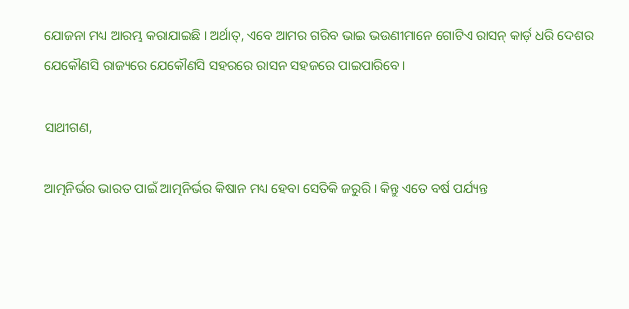ଯୋଜନା ମଧ୍ୟ ଆରମ୍ଭ କରାଯାଇଛି । ଅର୍ଥାତ୍‌, ଏବେ ଆମର ଗରିବ ଭାଇ ଭଉଣୀମାନେ ଗୋଟିଏ ରାସନ୍‌ କାର୍ଡ଼ ଧରି ଦେଶର ଯେକୌଣସି ରାଜ୍ୟରେ ଯେକୌଣସି ସହରରେ ରାସନ ସହଜରେ ପାଇପାରିବେ ।

ସାଥୀଗଣ,

ଆତ୍ମନିର୍ଭର ଭାରତ ପାଇଁ ଆତ୍ମନିର୍ଭର କିଷାନ ମଧ୍ୟ ହେବା ସେତିକି ଜରୁରି । କିନ୍ତୁ ଏତେ ବର୍ଷ ପର୍ଯ୍ୟନ୍ତ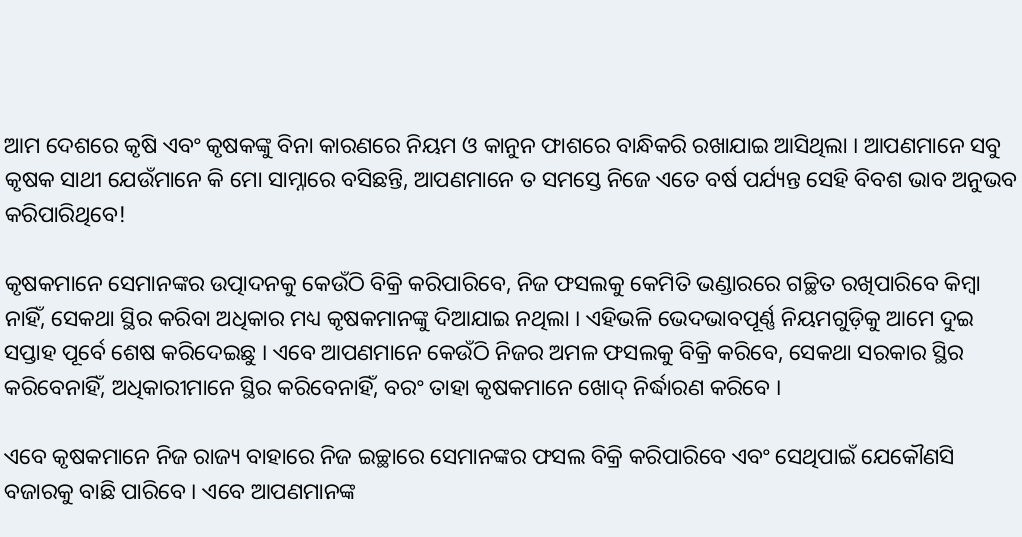ଆମ ଦେଶରେ କୃଷି ଏବଂ କୃଷକଙ୍କୁ ବିନା କାରଣରେ ନିୟମ ଓ କାନୁନ ଫାଶରେ ବାନ୍ଧିକରି ରଖାଯାଇ ଆସିଥିଲା । ଆପଣମାନେ ସବୁ କୃଷକ ସାଥୀ ଯେଉଁମାନେ କି ମୋ ସାମ୍ନାରେ ବସିଛନ୍ତି, ଆପଣମାନେ ତ ସମସ୍ତେ ନିଜେ ଏତେ ବର୍ଷ ପର୍ଯ୍ୟନ୍ତ ସେହି ବିବଶ ଭାବ ଅନୁଭବ କରିପାରିଥିବେ!

କୃଷକମାନେ ସେମାନଙ୍କର ଉତ୍ପାଦନକୁ କେଉଁଠି ବିକ୍ରି କରିପାରିବେ, ନିଜ ଫସଲକୁ କେମିତି ଭଣ୍ଡାରରେ ଗଚ୍ଛିତ ରଖିପାରିବେ କିମ୍ବା ନାହିଁ, ସେକଥା ସ୍ଥିର କରିବା ଅଧିକାର ମଧ୍ୟ କୃଷକମାନଙ୍କୁ ଦିଆଯାଇ ନଥିଲା । ଏହିଭଳି ଭେଦଭାବପୂର୍ଣ୍ଣ ନିୟମଗୁଡ଼ିକୁ ଆମେ ଦୁଇ ସପ୍ତାହ ପୂର୍ବେ ଶେଷ କରିଦେଇଛୁ । ଏବେ ଆପଣମାନେ କେଉଁଠି ନିଜର ଅମଳ ଫସଲକୁ ବିକ୍ରି କରିବେ, ସେକଥା ସରକାର ସ୍ଥିର କରିବେନାହିଁ, ଅଧିକାରୀମାନେ ସ୍ଥିର କରିବେନାହିଁ, ବରଂ ତାହା କୃଷକମାନେ ଖୋଦ୍‌ ନିର୍ଦ୍ଧାରଣ କରିବେ ।

ଏବେ କୃଷକମାନେ ନିଜ ରାଜ୍ୟ ବାହାରେ ନିଜ ଇଚ୍ଛାରେ ସେମାନଙ୍କର ଫସଲ ବିକ୍ରି କରିପାରିବେ ଏବଂ ସେଥିପାଇଁ ଯେକୌଣସି ବଜାରକୁ ବାଛି ପାରିବେ । ଏବେ ଆପଣମାନଙ୍କ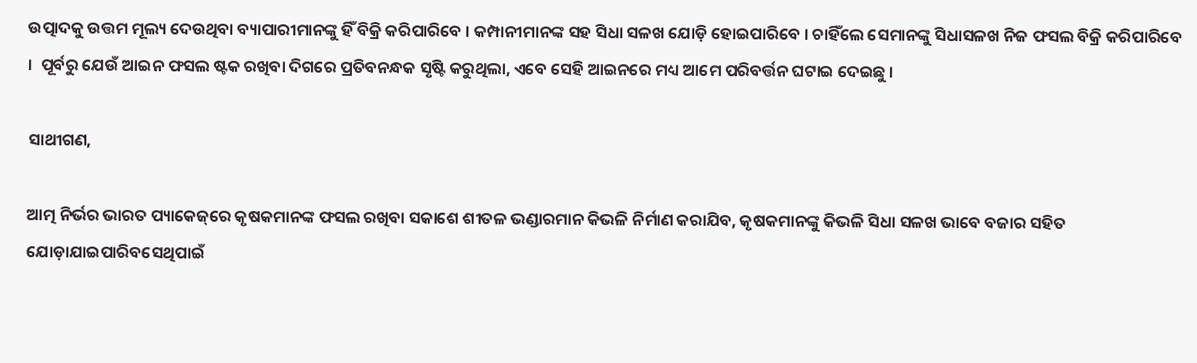ଉତ୍ପାଦକୁ ଉତ୍ତମ ମୂଲ୍ୟ ଦେଉଥିବା ବ୍ୟାପାରୀମାନଙ୍କୁ ହିଁ ବିକ୍ରି କରିପାରିବେ । କମ୍ପାନୀମାନଙ୍କ ସହ ସିଧା ସଳଖ ଯୋଡ଼ି ହୋଇପାରିବେ । ଚାହିଁଲେ ସେମାନଙ୍କୁ ସିଧାସଳଖ ନିଜ ଫସଲ ବିକ୍ରି କରିପାରିବେ ।  ପୂର୍ବରୁ ଯେଉଁ ଆଇନ ଫସଲ ଷ୍ଟକ ରଖିବା ଦିଗରେ ପ୍ରତିବନନ୍ଧକ ସୃଷ୍ଟି କରୁଥିଲା, ଏବେ ସେହି ଆଇନରେ ମଧ୍ୟ ଆମେ ପରିବର୍ତ୍ତନ ଘଟାଇ ଦେଇଛୁ ।

ସାଥୀଗଣ,

ଆତ୍ମ ନିର୍ଭର ଭାରତ ପ୍ୟାକେଜ୍‌ରେ କୃଷକମାନଙ୍କ ଫସଲ ରଖିବା ସକାଶେ ଶୀତଳ ଭଣ୍ଡାରମାନ କିଭଳି ନିର୍ମାଣ କରାଯିବ, କୃଷକମାନଙ୍କୁ କିଭଳି ସିଧା ସଳଖ ଭାବେ ବଜାର ସହିତ ଯୋଡ଼ାଯାଇପାରିବସେଥିପାଇଁ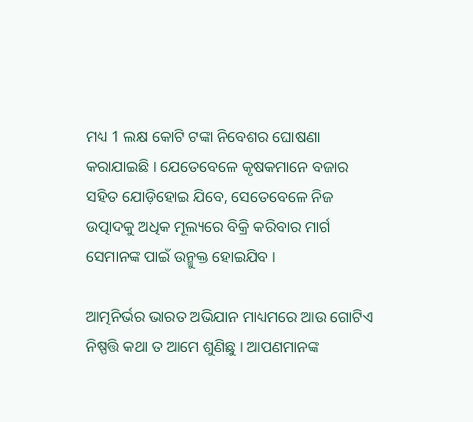ମଧ୍ୟ 1 ଲକ୍ଷ କୋଟି ଟଙ୍କା ନିବେଶର ଘୋଷଣା କରାଯାଇଛି । ଯେତେବେଳେ କୃଷକମାନେ ବଜାର ସହିତ ଯୋଡ଼ିହୋଇ ଯିବେ, ସେତେବେଳେ ନିଜ ଉତ୍ପାଦକୁ ଅଧିକ ମୂଲ୍ୟରେ ବିକ୍ରି କରିବାର ମାର୍ଗ ସେମାନଙ୍କ ପାଇଁ ଉନ୍ମୁକ୍ତ ହୋଇଯିବ ।

ଆତ୍ମନିର୍ଭର ଭାରତ ଅଭିଯାନ ମାଧ୍ୟମରେ ଆଉ ଗୋଟିଏ ନିଷ୍ପତ୍ତି କଥା ତ ଆମେ ଶୁଣିଛୁ । ଆପଣମାନଙ୍କ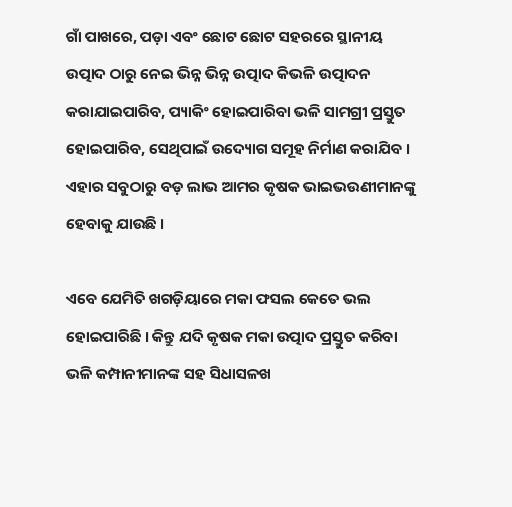ଗାଁ ପାଖରେ, ପଡ଼ା ଏବଂ ଛୋଟ ଛୋଟ ସହରରେ ସ୍ଥାନୀୟ ଉତ୍ପାଦ ଠାରୁ ନେଇ ଭିନ୍ନ ଭିନ୍ନ ଉତ୍ପାଦ କିଭଳି ଉତ୍ପାଦନ କରାଯାଇପାରିବ, ପ୍ୟାକିଂ ହୋଇପାରିବା ଭଳି ସାମଗ୍ରୀ ପ୍ରସ୍ତୁତ ହୋଇପାରିବ, ସେଥିପାଇଁ ଉଦ୍ୟୋଗ ସମୂହ ନିର୍ମାଣ କରାଯିବ । ଏହାର ସବୁଠାରୁ ବଡ଼ ଲାଭ ଆମର କୃଷକ ଭାଇଭଉଣୀମାନଙ୍କୁ ହେବାକୁ ଯାଉଛି ।

ଏବେ ଯେମିତି ଖଗଡ଼ିୟାରେ ମକା ଫସଲ କେତେ ଭଲ ହୋଇପାରିଛି । କିନ୍ତୁ ଯଦି କୃଷକ ମକା ଉତ୍ପାଦ ପ୍ରସ୍ତୁତ କରିବା ଭଳି କମ୍ପାନୀମାନଙ୍କ ସହ ସିଧାସଳଖ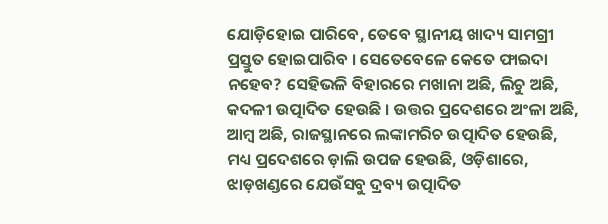ଯୋଡ଼ିହୋଇ ପାରିବେ, ତେବେ ସ୍ଥାନୀୟ ଖାଦ୍ୟ ସାମଗ୍ରୀ ପ୍ରସ୍ତୁତ ହୋଇପାରିବ । ସେତେବେଳେ କେତେ ଫାଇଦା ନହେବ? ସେହିଭଳି ବିହାରରେ ମଖାନା ଅଛି, ଲିଚୁ ଅଛି, କଦଳୀ ଉତ୍ପାଦିତ ହେଉଛି । ଉତ୍ତର ପ୍ରଦେଶରେ ଅଂଳା ଅଛି, ଆମ୍ବ ଅଛି, ରାଜସ୍ଥାନରେ ଲଙ୍କାମରିଚ ଉତ୍ପାଦିତ ହେଉଛି, ମଧ୍ୟ ପ୍ରଦେଶରେ ଡ଼ାଲି ଉପଜ ହେଉଛି, ଓଡ଼ିଶାରେ, ଝାଡ଼ଖଣ୍ଡରେ ଯେଉଁସବୁ ଦ୍ରବ୍ୟ ଉତ୍ପାଦିତ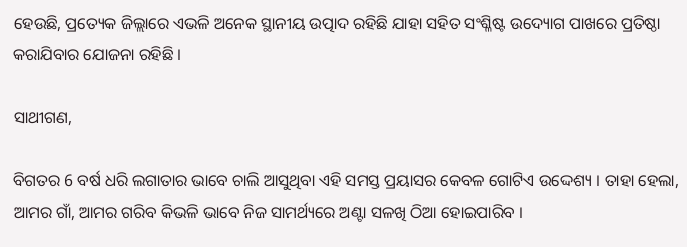ହେଉଛି, ପ୍ରତ୍ୟେକ ଜିଲ୍ଲାରେ ଏଭଳି ଅନେକ ସ୍ଥାନୀୟ ଉତ୍ପାଦ ରହିଛି ଯାହା ସହିତ ସଂଶ୍ଳିଷ୍ଟ ଉଦ୍ୟୋଗ ପାଖରେ ପ୍ରତିଷ୍ଠା କରାଯିବାର ଯୋଜନା ରହିଛି ।

ସାଥୀଗଣ,

ବିଗତର 6 ବର୍ଷ ଧରି ଲଗାତାର ଭାବେ ଚାଲି ଆସୁଥିବା ଏହି ସମସ୍ତ ପ୍ରୟାସର କେବଳ ଗୋଟିଏ ଉଦ୍ଦେଶ୍ୟ । ତାହା ହେଲା, ଆମର ଗାଁ, ଆମର ଗରିବ କିଭଳି ଭାବେ ନିଜ ସାମର୍ଥ୍ୟରେ ଅଣ୍ଟା ସଳଖି ଠିଆ ହୋଇପାରିବ ।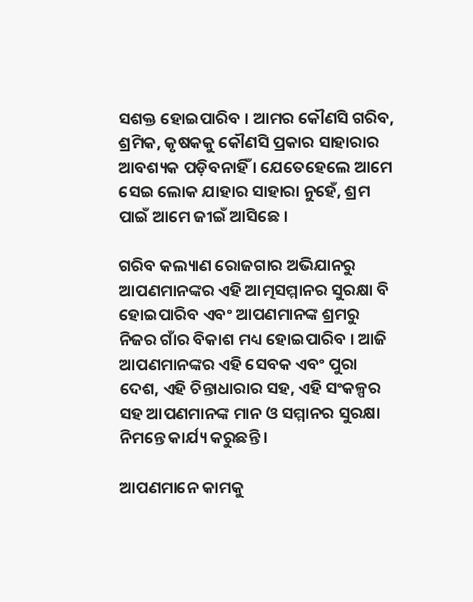ସଶକ୍ତ ହୋଇପାରିବ । ଆମର କୌଣସି ଗରିବ, ଶ୍ରମିକ, କୃଷକକୁ କୌଣସି ପ୍ରକାର ସାହାରାର ଆବଶ୍ୟକ ପଡ଼ିବନାହିଁ । ଯେତେହେଲେ ଆମେ ସେଇ ଲୋକ ଯାହାର ସାହାରା ନୁହେଁ, ଶ୍ରମ ପାଇଁ ଆମେ ଜୀଇଁ ଆସିଛେ ।

ଗରିବ କଲ୍ୟାଣ ରୋଜଗାର ଅଭିଯାନରୁ ଆପଣମାନଙ୍କର ଏହି ଆତ୍ମସମ୍ମାନର ସୁରକ୍ଷା ବି ହୋଇପାରିବ ଏବଂ ଆପଣମାନଙ୍କ ଶ୍ରମରୁ ନିଜର ଗାଁର ବିକାଶ ମଧ୍ୟ ହୋଇପାରିବ । ଆଜି ଆପଣମାନଙ୍କର ଏହି ସେବକ ଏବଂ ପୁରା ଦେଶ, ଏହି ଚିନ୍ତାଧାରାର ସହ, ଏହି ସଂକଳ୍ପର ସହ ଆପଣମାନଙ୍କ ମାନ ଓ ସମ୍ମାନର ସୁରକ୍ଷା ନିମନ୍ତେ କାର୍ଯ୍ୟ କରୁଛନ୍ତି ।

ଆପଣମାନେ କାମକୁ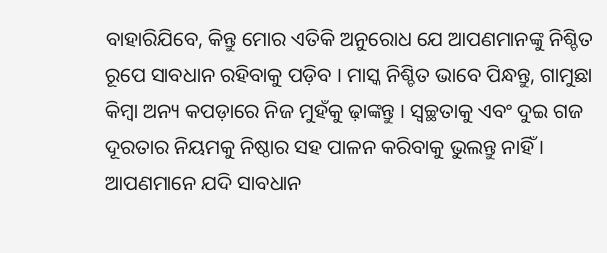ବାହାରିଯିବେ, କିନ୍ତୁ ମୋର ଏତିକି ଅନୁରୋଧ ଯେ ଆପଣମାନଙ୍କୁ ନିଶ୍ଚିତ ରୂପେ ସାବଧାନ ରହିବାକୁ ପଡ଼ିବ । ମାସ୍କ ନିଶ୍ଚିତ ଭାବେ ପିନ୍ଧନ୍ତୁ, ଗାମୁଛା କିମ୍ବା ଅନ୍ୟ କପଡ଼ାରେ ନିଜ ମୁହଁକୁ ଢ଼ାଙ୍କନ୍ତୁ । ସ୍ୱଚ୍ଛତାକୁ ଏବଂ ଦୁଇ ଗଜ ଦୂରତାର ନିୟମକୁ ନିଷ୍ଠାର ସହ ପାଳନ କରିବାକୁ ଭୁଲନ୍ତୁ ନାହିଁ । ଆପଣମାନେ ଯଦି ସାବଧାନ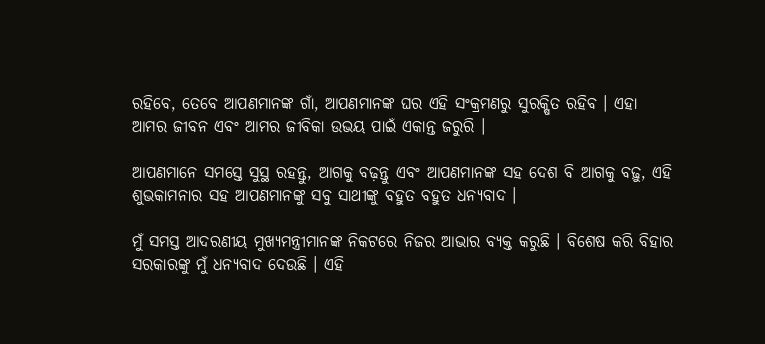ରହିବେ, ତେବେ ଆପଣମାନଙ୍କ ଗାଁ, ଆପଣମାନଙ୍କ ଘର ଏହି ସଂକ୍ରମଣରୁ ସୁରକ୍ଷିତ ରହିବ । ଏହା ଆମର ଜୀବନ ଏବଂ ଆମର ଜୀବିକା ଉଭୟ ପାଇଁ ଏକାନ୍ତ ଜରୁରି ।

ଆପଣମାନେ ସମସ୍ତେ ସୁସ୍ଥ ରହନ୍ତୁ, ଆଗକୁ ବଢ଼ନ୍ତୁ ଏବଂ ଆପଣମାନଙ୍କ ସହ ଦେଶ ବି ଆଗକୁ ବଢ଼ୁ, ଏହି ଶୁଭକାମନାର ସହ ଆପଣମାନଙ୍କୁ ସବୁ ସାଥୀଙ୍କୁ ବହୁତ ବହୁତ ଧନ୍ୟବାଦ ।

ମୁଁ ସମସ୍ତ ଆଦରଣୀୟ ମୁଖ୍ୟମନ୍ତ୍ରୀମାନଙ୍କ ନିକଟରେ ନିଜର ଆଭାର ବ୍ୟକ୍ତ କରୁଛି । ବିଶେଷ କରି ବିହାର ସରକାରଙ୍କୁ ମୁଁ ଧନ୍ୟବାଦ ଦେଉଛି । ଏହି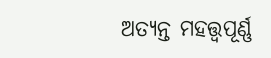ଅତ୍ୟନ୍ତ ମହତ୍ତ୍ୱପୂର୍ଣ୍ଣ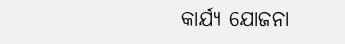କାର୍ଯ୍ୟ ଯୋଜନା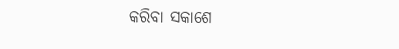କରିବା ସକାଶେ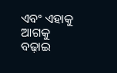ଏବଂ ଏହାକୁ ଆଗକୁ ବଢ଼ାଇ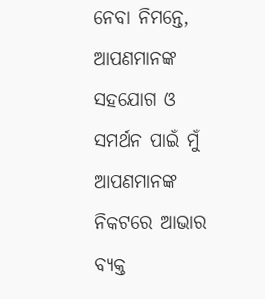ନେବା ନିମନ୍ତେ, ଆପଣମାନଙ୍କ ସହଯୋଗ ଓ ସମର୍ଥନ ପାଇଁ ମୁଁ ଆପଣମାନଙ୍କ ନିକଟରେ ଆଭାର ବ୍ୟକ୍ତ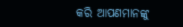କରି ଆପଣମାନଙ୍କୁ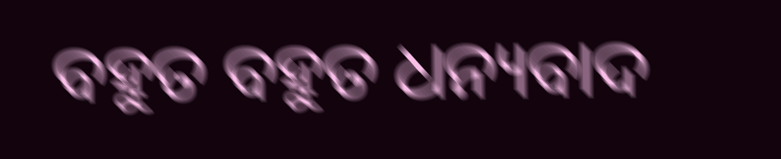ବହୁତ ବହୁତ ଧନ୍ୟବାଦ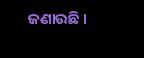ଜଣାଉଛି ।